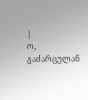|
ო, გაძარცულან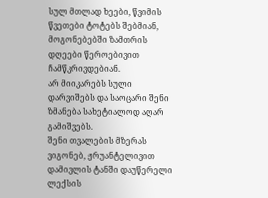სულ მთლად ხეები, წვიმის წვეთები ტოტებს შებმიან, მოგონებებში ზამთრის დღეები წეროებივით ჩამწკრივდებიან.
არ მიიკარებს სული დარვიშებს და საოცარი შენი ზმანება სახეტიალოდ აღარ გამიშვებს.
შენი თვალების მზერას ვიგონებ, ჟრუანტელივით დამივლის ტანში დაუწერელი ლექსის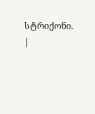სტრიქონი. |